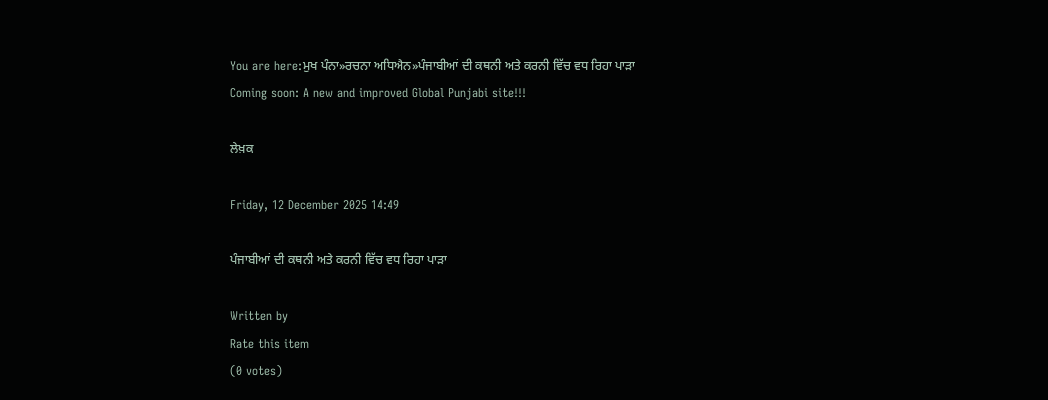You are here:ਮੁਖ ਪੰਨਾ»ਰਚਨਾ ਅਧਿਐਨ»ਪੰਜਾਬੀਆਂ ਦੀ ਕਥਨੀ ਅਤੇ ਕਰਨੀ ਵਿੱਚ ਵਧ ਰਿਹਾ ਪਾੜਾ
Coming soon: A new and improved Global Punjabi site!!!

ਲੇਖ਼ਕ

Friday, 12 December 2025 14:49

ਪੰਜਾਬੀਆਂ ਦੀ ਕਥਨੀ ਅਤੇ ਕਰਨੀ ਵਿੱਚ ਵਧ ਰਿਹਾ ਪਾੜਾ

Written by
Rate this item
(0 votes)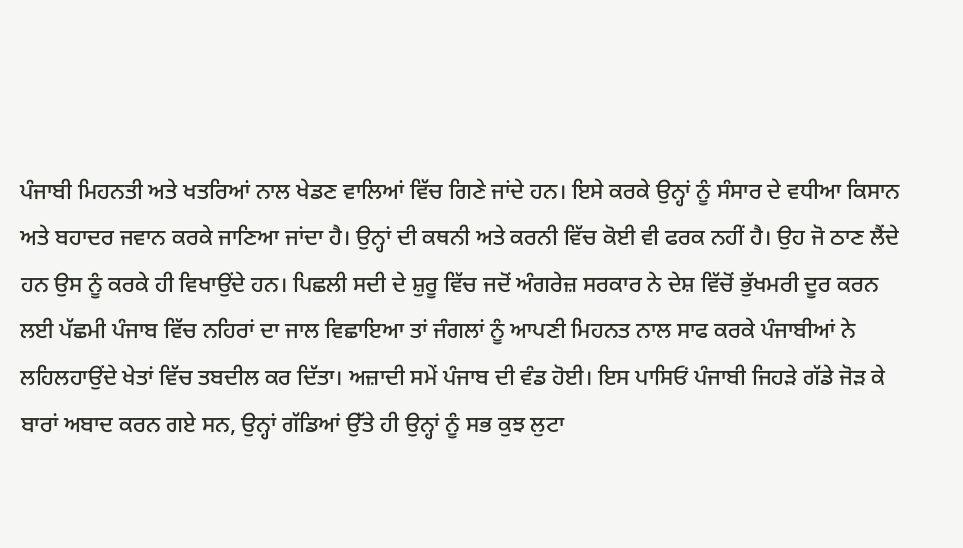ਪੰਜਾਬੀ ਮਿਹਨਤੀ ਅਤੇ ਖਤਰਿਆਂ ਨਾਲ ਖੇਡਣ ਵਾਲਿਆਂ ਵਿੱਚ ਗਿਣੇ ਜਾਂਦੇ ਹਨ। ਇਸੇ ਕਰਕੇ ਉਨ੍ਹਾਂ ਨੂੰ ਸੰਸਾਰ ਦੇ ਵਧੀਆ ਕਿਸਾਨ ਅਤੇ ਬਹਾਦਰ ਜਵਾਨ ਕਰਕੇ ਜਾਣਿਆ ਜਾਂਦਾ ਹੈ। ਉਨ੍ਹਾਂ ਦੀ ਕਥਨੀ ਅਤੇ ਕਰਨੀ ਵਿੱਚ ਕੋਈ ਵੀ ਫਰਕ ਨਹੀਂ ਹੈ। ਉਹ ਜੋ ਠਾਣ ਲੈਂਦੇ ਹਨ ਉਸ ਨੂੰ ਕਰਕੇ ਹੀ ਵਿਖਾਉਂਦੇ ਹਨ। ਪਿਛਲੀ ਸਦੀ ਦੇ ਸ਼ੁਰੂ ਵਿੱਚ ਜਦੋਂ ਅੰਗਰੇਜ਼ ਸਰਕਾਰ ਨੇ ਦੇਸ਼ ਵਿੱਚੋਂ ਭੁੱਖਮਰੀ ਦੂਰ ਕਰਨ ਲਈ ਪੱਛਮੀ ਪੰਜਾਬ ਵਿੱਚ ਨਹਿਰਾਂ ਦਾ ਜਾਲ ਵਿਛਾਇਆ ਤਾਂ ਜੰਗਲਾਂ ਨੂੰ ਆਪਣੀ ਮਿਹਨਤ ਨਾਲ ਸਾਫ ਕਰਕੇ ਪੰਜਾਬੀਆਂ ਨੇ ਲਹਿਲਹਾਉਂਦੇ ਖੇਤਾਂ ਵਿੱਚ ਤਬਦੀਲ ਕਰ ਦਿੱਤਾ। ਅਜ਼ਾਦੀ ਸਮੇਂ ਪੰਜਾਬ ਦੀ ਵੰਡ ਹੋਈ। ਇਸ ਪਾਸਿਓਂ ਪੰਜਾਬੀ ਜਿਹੜੇ ਗੱਡੇ ਜੋੜ ਕੇ ਬਾਰਾਂ ਅਬਾਦ ਕਰਨ ਗਏ ਸਨ, ਉਨ੍ਹਾਂ ਗੱਡਿਆਂ ਉੱਤੇ ਹੀ ਉਨ੍ਹਾਂ ਨੂੰ ਸਭ ਕੁਝ ਲੁਟਾ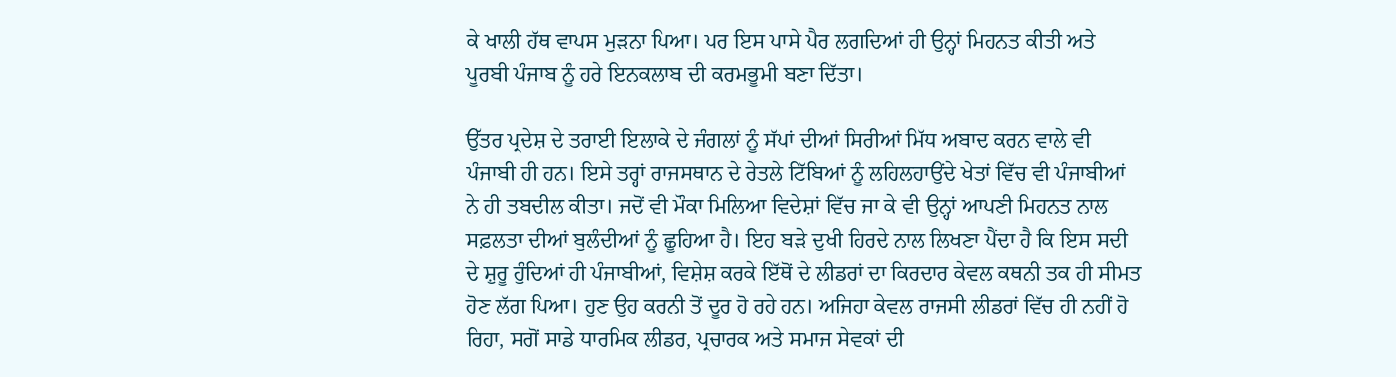ਕੇ ਖਾਲੀ ਹੱਥ ਵਾਪਸ ਮੁੜਨਾ ਪਿਆ। ਪਰ ਇਸ ਪਾਸੇ ਪੈਰ ਲਗਦਿਆਂ ਹੀ ਉਨ੍ਹਾਂ ਮਿਹਨਤ ਕੀਤੀ ਅਤੇ ਪੂਰਬੀ ਪੰਜਾਬ ਨੂੰ ਹਰੇ ਇਨਕਲਾਬ ਦੀ ਕਰਮਭੂਮੀ ਬਣਾ ਦਿੱਤਾ।

ਉੱਤਰ ਪ੍ਰਦੇਸ਼ ਦੇ ਤਰਾਈ ਇਲਾਕੇ ਦੇ ਜੰਗਲਾਂ ਨੂੰ ਸੱਪਾਂ ਦੀਆਂ ਸਿਰੀਆਂ ਮਿੱਧ ਅਬਾਦ ਕਰਨ ਵਾਲੇ ਵੀ ਪੰਜਾਬੀ ਹੀ ਹਨ। ਇਸੇ ਤਰ੍ਹਾਂ ਰਾਜਸਥਾਨ ਦੇ ਰੇਤਲੇ ਟਿੱਬਿਆਂ ਨੂੰ ਲਹਿਲਹਾਉਂਦੇ ਖੇਤਾਂ ਵਿੱਚ ਵੀ ਪੰਜਾਬੀਆਂ ਨੇ ਹੀ ਤਬਦੀਲ ਕੀਤਾ। ਜਦੋਂ ਵੀ ਮੌਕਾ ਮਿਲਿਆ ਵਿਦੇਸ਼ਾਂ ਵਿੱਚ ਜਾ ਕੇ ਵੀ ਉਨ੍ਹਾਂ ਆਪਣੀ ਮਿਹਨਤ ਨਾਲ ਸਫ਼ਲਤਾ ਦੀਆਂ ਬੁਲੰਦੀਆਂ ਨੂੰ ਛੂਹਿਆ ਹੈ। ਇਹ ਬੜੇ ਦੁਖੀ ਹਿਰਦੇ ਨਾਲ ਲਿਖਣਾ ਪੈਂਦਾ ਹੈ ਕਿ ਇਸ ਸਦੀ ਦੇ ਸ਼ੁਰੂ ਹੁੰਦਿਆਂ ਹੀ ਪੰਜਾਬੀਆਂ, ਵਿਸ਼ੇਸ਼ ਕਰਕੇ ਇੱਥੋਂ ਦੇ ਲੀਡਰਾਂ ਦਾ ਕਿਰਦਾਰ ਕੇਵਲ ਕਥਨੀ ਤਕ ਹੀ ਸੀਮਤ ਹੋਣ ਲੱਗ ਪਿਆ। ਹੁਣ ਉਹ ਕਰਨੀ ਤੋਂ ਦੂਰ ਹੋ ਰਹੇ ਹਨ। ਅਜਿਹਾ ਕੇਵਲ ਰਾਜਸੀ ਲੀਡਰਾਂ ਵਿੱਚ ਹੀ ਨਹੀਂ ਹੋ ਰਿਹਾ, ਸਗੋਂ ਸਾਡੇ ਧਾਰਮਿਕ ਲੀਡਰ, ਪ੍ਰਚਾਰਕ ਅਤੇ ਸਮਾਜ ਸੇਵਕਾਂ ਦੀ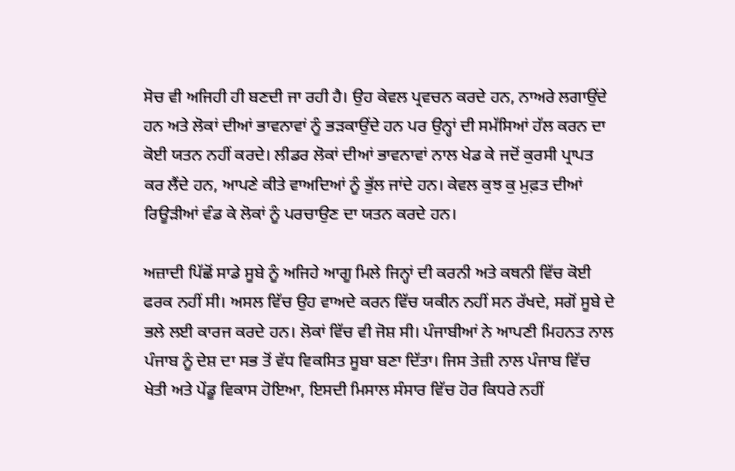ਸੋਚ ਵੀ ਅਜਿਹੀ ਹੀ ਬਣਦੀ ਜਾ ਰਹੀ ਹੈ। ਉਹ ਕੇਵਲ ਪ੍ਰਵਚਨ ਕਰਦੇ ਹਨ, ਨਾਅਰੇ ਲਗਾਉਂਦੇ ਹਨ ਅਤੇ ਲੋਕਾਂ ਦੀਆਂ ਭਾਵਨਾਵਾਂ ਨੂੰ ਭੜਕਾਉਂਦੇ ਹਨ ਪਰ ਉਨ੍ਹਾਂ ਦੀ ਸਮੱਸਿਆਂ ਹੱਲ ਕਰਨ ਦਾ ਕੋਈ ਯਤਨ ਨਹੀਂ ਕਰਦੇ। ਲੀਡਰ ਲੋਕਾਂ ਦੀਆਂ ਭਾਵਨਾਵਾਂ ਨਾਲ ਖੇਡ ਕੇ ਜਦੋਂ ਕੁਰਸੀ ਪ੍ਰਾਪਤ ਕਰ ਲੈਂਦੇ ਹਨ, ਆਪਣੇ ਕੀਤੇ ਵਾਅਦਿਆਂ ਨੂੰ ਭੁੱਲ ਜਾਂਦੇ ਹਨ। ਕੇਵਲ ਕੁਝ ਕੁ ਮੁਫ਼ਤ ਦੀਆਂ ਰਿਊੜੀਆਂ ਵੰਡ ਕੇ ਲੋਕਾਂ ਨੂੰ ਪਰਚਾਉਣ ਦਾ ਯਤਨ ਕਰਦੇ ਹਨ।

ਅਜ਼ਾਦੀ ਪਿੱਛੋਂ ਸਾਡੇ ਸੂਬੇ ਨੂੰ ਅਜਿਹੇ ਆਗੂ ਮਿਲੇ ਜਿਨ੍ਹਾਂ ਦੀ ਕਰਨੀ ਅਤੇ ਕਥਨੀ ਵਿੱਚ ਕੋਈ ਫਰਕ ਨਹੀਂ ਸੀ। ਅਸਲ ਵਿੱਚ ਉਹ ਵਾਅਦੇ ਕਰਨ ਵਿੱਚ ਯਕੀਨ ਨਹੀਂ ਸਨ ਰੱਖਦੇ, ਸਗੋਂ ਸੂਬੇ ਦੇ ਭਲੇ ਲਈ ਕਾਰਜ ਕਰਦੇ ਹਨ। ਲੋਕਾਂ ਵਿੱਚ ਵੀ ਜੋਸ਼ ਸੀ। ਪੰਜਾਬੀਆਂ ਨੇ ਆਪਣੀ ਮਿਹਨਤ ਨਾਲ ਪੰਜਾਬ ਨੂੰ ਦੇਸ਼ ਦਾ ਸਭ ਤੋਂ ਵੱਧ ਵਿਕਸਿਤ ਸੂਬਾ ਬਣਾ ਦਿੱਤਾ। ਜਿਸ ਤੇਜ਼ੀ ਨਾਲ ਪੰਜਾਬ ਵਿੱਚ ਖੇਤੀ ਅਤੇ ਪੇਂਡੂ ਵਿਕਾਸ ਹੋਇਆ, ਇਸਦੀ ਮਿਸਾਲ ਸੰਸਾਰ ਵਿੱਚ ਹੋਰ ਕਿਧਰੇ ਨਹੀਂ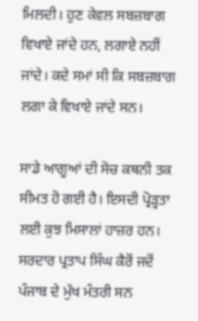ਮਿਲਦੀ। ਹੁਣ ਕੇਵਲ ਸਬਜ਼ਬਾਗ ਵਿਖਾਏ ਜਾਂਦੇ ਹਨ, ਲਗਾਏ ਨਹੀਂ ਜਾਂਦੇ। ਕਦੇ ਸਮਾਂ ਸੀ ਕਿ ਸਬਜ਼ਬਾਗ ਲਗਾ ਕੇ ਵਿਖਾਏ ਜਾਂਦੇ ਸਨ।

ਸਾਡੇ ਆਗੂਆਂ ਦੀ ਸੋਚ ਕਥਨੀ ਤਕ ਸੀਮਤ ਹੋ ਗਈ ਹੈ। ਇਸਦੀ ਪ੍ਰੋੜ੍ਹਤਾ ਲਈ ਕੁਝ ਮਿਸਾਲਾਂ ਹਾਜ਼ਰ ਹਨ। ਸਰਦਾਰ ਪ੍ਰਤਾਪ ਸਿੰਘ ਕੈਰੋਂ ਜਦੋਂ ਪੰਜਾਬ ਦੇ ਮੁੱਖ ਮੰਤਰੀ ਸਨ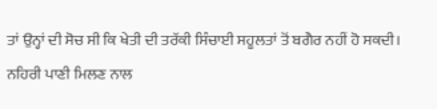ਤਾਂ ਉਨ੍ਹਾਂ ਦੀ ਸੋਚ ਸੀ ਕਿ ਖੇਤੀ ਦੀ ਤਰੱਕੀ ਸਿੰਚਾਈ ਸਹੂਲਤਾਂ ਤੋਂ ਬਗੈਰ ਨਹੀਂ ਹੋ ਸਕਦੀ। ਨਹਿਰੀ ਪਾਣੀ ਮਿਲਣ ਨਾਲ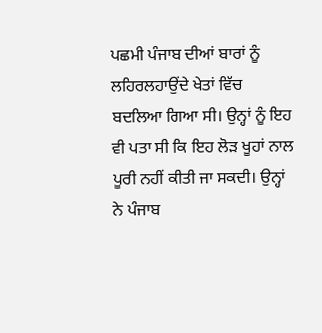ਪਛਮੀ ਪੰਜਾਬ ਦੀਆਂ ਬਾਰਾਂ ਨੂੰ ਲਹਿਰਲਹਾਉਂਦੇ ਖੇਤਾਂ ਵਿੱਚ ਬਦਲਿਆ ਗਿਆ ਸੀ। ਉਨ੍ਹਾਂ ਨੂੰ ਇਹ ਵੀ ਪਤਾ ਸੀ ਕਿ ਇਹ ਲੋੜ ਖੂਹਾਂ ਨਾਲ ਪੂਰੀ ਨਹੀਂ ਕੀਤੀ ਜਾ ਸਕਦੀ। ਉਨ੍ਹਾਂ ਨੇ ਪੰਜਾਬ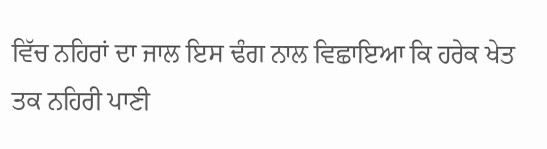ਵਿੱਚ ਨਹਿਰਾਂ ਦਾ ਜਾਲ ਇਸ ਢੰਗ ਨਾਲ ਵਿਛਾਇਆ ਕਿ ਹਰੇਕ ਖੇਤ ਤਕ ਨਹਿਰੀ ਪਾਣੀ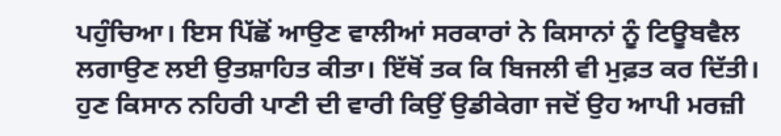ਪਹੁੰਚਿਆ। ਇਸ ਪਿੱਛੋਂ ਆਉਣ ਵਾਲੀਆਂ ਸਰਕਾਰਾਂ ਨੇ ਕਿਸਾਨਾਂ ਨੂੰ ਟਿਊਬਵੈਲ ਲਗਾਉਣ ਲਈ ਉਤਸ਼ਾਹਿਤ ਕੀਤਾ। ਇੱਥੋਂ ਤਕ ਕਿ ਬਿਜਲੀ ਵੀ ਮੁਫ਼ਤ ਕਰ ਦਿੱਤੀ। ਹੁਣ ਕਿਸਾਨ ਨਹਿਰੀ ਪਾਣੀ ਦੀ ਵਾਰੀ ਕਿਉਂ ਉਡੀਕੇਗਾ ਜਦੋਂ ਉਹ ਆਪੀ ਮਰਜ਼ੀ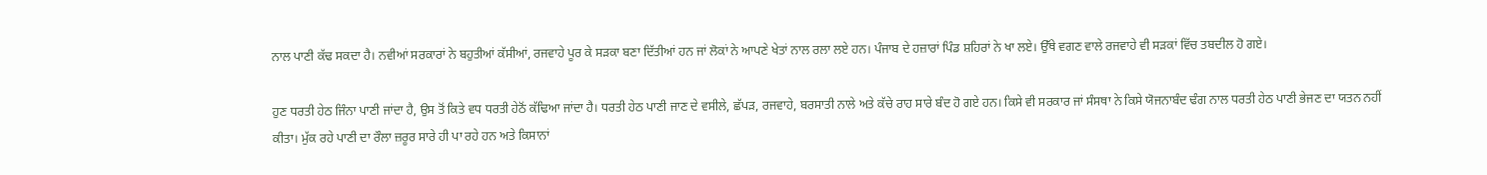ਨਾਲ ਪਾਣੀ ਕੱਢ ਸਕਦਾ ਹੈ। ਨਵੀਆਂ ਸਰਕਾਰਾਂ ਨੇ ਬਹੁਤੀਆਂ ਕੱਸੀਆਂ, ਰਜਵਾਹੇ ਪੂਰ ਕੇ ਸੜਕਾ ਬਣਾ ਦਿੱਤੀਆਂ ਹਨ ਜਾਂ ਲੋਕਾਂ ਨੇ ਆਪਣੇ ਖੇਤਾਂ ਨਾਲ ਰਲਾ ਲਏ ਹਨ। ਪੰਜਾਬ ਦੇ ਹਜ਼ਾਰਾਂ ਪਿੰਡ ਸ਼ਹਿਰਾਂ ਨੇ ਖਾ ਲਏ। ਉੱਥੇ ਵਗਣ ਵਾਲੇ ਰਜਵਾਹੇ ਵੀ ਸੜਕਾਂ ਵਿੱਚ ਤਬਦੀਲ ਹੋ ਗਏ।

ਹੁਣ ਧਰਤੀ ਹੇਠ ਜਿੰਨਾ ਪਾਣੀ ਜਾਂਦਾ ਹੈ, ਉਸ ਤੋਂ ਕਿਤੇ ਵਧ ਧਰਤੀ ਹੇਠੋਂ ਕੱਢਿਆ ਜਾਂਦਾ ਹੈ। ਧਰਤੀ ਹੇਠ ਪਾਣੀ ਜਾਣ ਦੇ ਵਸੀਲੇ, ਛੱਪੜ, ਰਜਵਾਹੇ, ਬਰਸਾਤੀ ਨਾਲੇ ਅਤੇ ਕੱਚੇ ਰਾਹ ਸਾਰੇ ਬੰਦ ਹੋ ਗਏ ਹਨ। ਕਿਸੇ ਵੀ ਸਰਕਾਰ ਜਾਂ ਸੰਸਥਾ ਨੇ ਕਿਸੇ ਯੋਜਨਾਬੰਦ ਢੰਗ ਨਾਲ ਧਰਤੀ ਹੇਠ ਪਾਣੀ ਭੇਜਣ ਦਾ ਯਤਨ ਨਹੀਂ ਕੀਤਾ। ਮੁੱਕ ਰਹੇ ਪਾਣੀ ਦਾ ਰੌਲਾ ਜ਼ਰੂਰ ਸਾਰੇ ਹੀ ਪਾ ਰਹੇ ਹਨ ਅਤੇ ਕਿਸਾਨਾਂ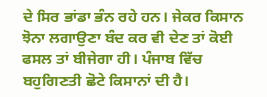ਦੇ ਸਿਰ ਭਾਂਡਾ ਭੰਨ ਰਹੇ ਹਨ। ਜੇਕਰ ਕਿਸਾਨ ਝੋਨਾ ਲਗਾਉਣਾ ਬੰਦ ਕਰ ਵੀ ਦੇਣ ਤਾਂ ਕੋਈ ਫਸਲ ਤਾਂ ਬੀਜੇਗਾ ਹੀ। ਪੰਜਾਬ ਵਿੱਚ ਬਹੁਗਿਣਤੀ ਛੋਟੇ ਕਿਸਾਨਾਂ ਦੀ ਹੈ।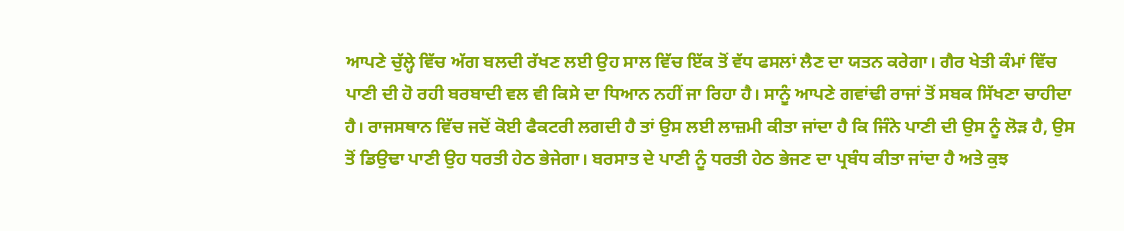ਆਪਣੇ ਚੁੱਲ੍ਹੇ ਵਿੱਚ ਅੱਗ ਬਲਦੀ ਰੱਖਣ ਲਈ ਉਹ ਸਾਲ ਵਿੱਚ ਇੱਕ ਤੋਂ ਵੱਧ ਫਸਲਾਂ ਲੈਣ ਦਾ ਯਤਨ ਕਰੇਗਾ। ਗੈਰ ਖੇਤੀ ਕੰਮਾਂ ਵਿੱਚ ਪਾਣੀ ਦੀ ਹੋ ਰਹੀ ਬਰਬਾਦੀ ਵਲ ਵੀ ਕਿਸੇ ਦਾ ਧਿਆਨ ਨਹੀਂ ਜਾ ਰਿਹਾ ਹੈ। ਸਾਨੂੰ ਆਪਣੇ ਗਵਾਂਢੀ ਰਾਜਾਂ ਤੋਂ ਸਬਕ ਸਿੱਖਣਾ ਚਾਹੀਦਾ ਹੈ। ਰਾਜਸਥਾਨ ਵਿੱਚ ਜਦੋਂ ਕੋਈ ਫੈਕਟਰੀ ਲਗਦੀ ਹੈ ਤਾਂ ਉਸ ਲਈ ਲਾਜ਼ਮੀ ਕੀਤਾ ਜਾਂਦਾ ਹੈ ਕਿ ਜਿੰਨੇ ਪਾਣੀ ਦੀ ਉਸ ਨੂੰ ਲੋੜ ਹੈ, ਉਸ ਤੋਂ ਡਿਉਢਾ ਪਾਣੀ ਉਹ ਧਰਤੀ ਹੇਠ ਭੇਜੇਗਾ। ਬਰਸਾਤ ਦੇ ਪਾਣੀ ਨੂੰ ਧਰਤੀ ਹੇਠ ਭੇਜਣ ਦਾ ਪ੍ਰਬੰਧ ਕੀਤਾ ਜਾਂਦਾ ਹੈ ਅਤੇ ਕੁਝ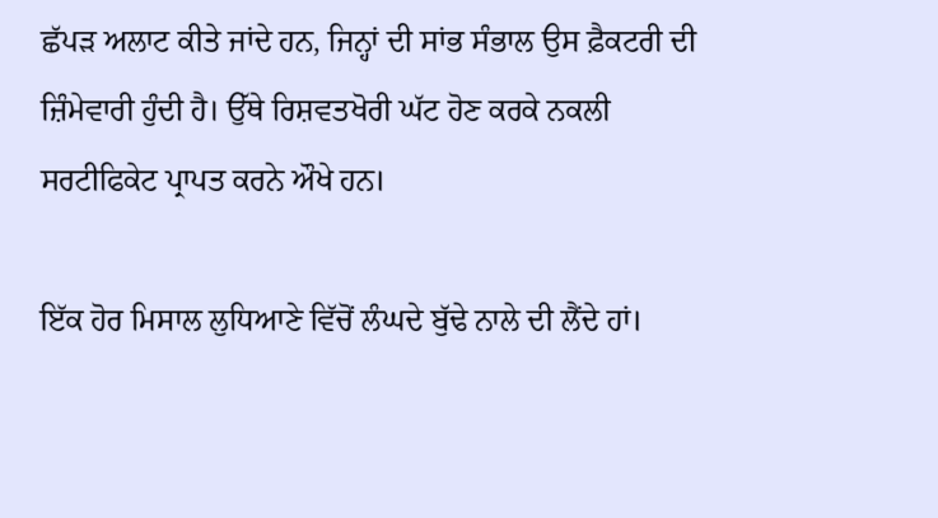ਛੱਪੜ ਅਲਾਟ ਕੀਤੇ ਜਾਂਦੇ ਹਨ, ਜਿਨ੍ਹਾਂ ਦੀ ਸਾਂਭ ਸੰਭਾਲ ਉਸ ਫ਼ੈਕਟਰੀ ਦੀ ਜ਼ਿੰਮੇਵਾਰੀ ਹੁੰਦੀ ਹੈ। ਉੱਥੇ ਰਿਸ਼ਵਤਖੋਰੀ ਘੱਟ ਹੋਣ ਕਰਕੇ ਨਕਲੀ ਸਰਟੀਫਿਕੇਟ ਪ੍ਰਾਪਤ ਕਰਨੇ ਔਖੇ ਹਨ।

ਇੱਕ ਹੋਰ ਮਿਸਾਲ ਲੁਧਿਆਣੇ ਵਿੱਚੋਂ ਲੰਘਦੇ ਬੁੱਢੇ ਨਾਲੇ ਦੀ ਲੈਂਦੇ ਹਾਂ।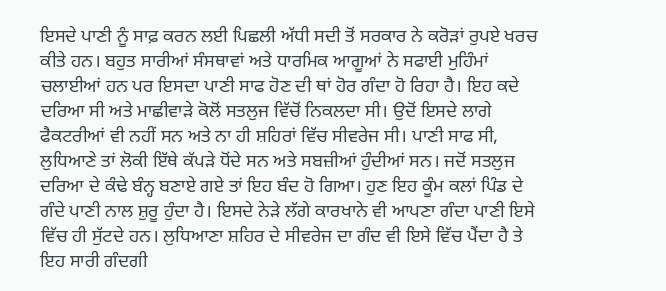ਇਸਦੇ ਪਾਣੀ ਨੂੰ ਸਾਫ਼ ਕਰਨ ਲਈ ਪਿਛਲੀ ਅੱਧੀ ਸਦੀ ਤੋਂ ਸਰਕਾਰ ਨੇ ਕਰੋੜਾਂ ਰੁਪਏ ਖਰਚ ਕੀਤੇ ਹਨ। ਬਹੁਤ ਸਾਰੀਆਂ ਸੰਸਥਾਵਾਂ ਅਤੇ ਧਾਰਮਿਕ ਆਗੂਆਂ ਨੇ ਸਫਾਈ ਮੁਹਿੰਮਾਂ ਚਲਾਈਆਂ ਹਨ ਪਰ ਇਸਦਾ ਪਾਣੀ ਸਾਫ ਹੋਣ ਦੀ ਥਾਂ ਹੋਰ ਗੰਦਾ ਹੋ ਰਿਹਾ ਹੈ। ਇਹ ਕਦੇ ਦਰਿਆ ਸੀ ਅਤੇ ਮਾਛੀਵਾੜੇ ਕੋਲੋਂ ਸਤਲੁਜ ਵਿੱਚੋਂ ਨਿਕਲਦਾ ਸੀ। ਉਦੋਂ ਇਸਦੇ ਲਾਗੇ ਫੈਕਟਰੀਆਂ ਵੀ ਨਹੀਂ ਸਨ ਅਤੇ ਨਾ ਹੀ ਸ਼ਹਿਰਾਂ ਵਿੱਚ ਸੀਵਰੇਜ ਸੀ। ਪਾਣੀ ਸਾਫ ਸੀ, ਲੁਧਿਆਣੇ ਤਾਂ ਲੋਕੀ ਇੱਥੇ ਕੱਪੜੇ ਧੋਂਦੇ ਸਨ ਅਤੇ ਸਬਜ਼ੀਆਂ ਹੁੰਦੀਆਂ ਸਨ। ਜਦੋਂ ਸਤਲੁਜ ਦਰਿਆ ਦੇ ਕੰਢੇ ਬੰਨ੍ਹ ਬਣਾਏ ਗਏ ਤਾਂ ਇਹ ਬੰਦ ਹੋ ਗਿਆ। ਹੁਣ ਇਹ ਕੂੰਮ ਕਲਾਂ ਪਿੰਡ ਦੇ ਗੰਦੇ ਪਾਣੀ ਨਾਲ ਸ਼ੁਰੂ ਹੁੰਦਾ ਹੈ। ਇਸਦੇ ਨੇੜੇ ਲੱਗੇ ਕਾਰਖਾਨੇ ਵੀ ਆਪਣਾ ਗੰਦਾ ਪਾਣੀ ਇਸੇ ਵਿੱਚ ਹੀ ਸੁੱਟਦੇ ਹਨ। ਲੁਧਿਆਣਾ ਸ਼ਹਿਰ ਦੇ ਸੀਵਰੇਜ ਦਾ ਗੰਦ ਵੀ ਇਸੇ ਵਿੱਚ ਪੈਂਦਾ ਹੈ ਤੇ ਇਹ ਸਾਰੀ ਗੰਦਗੀ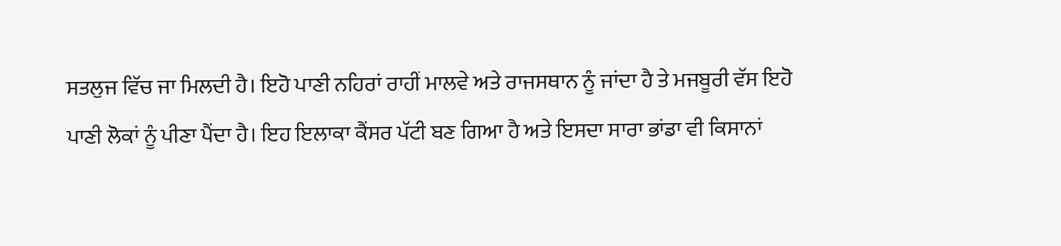ਸਤਲੁਜ ਵਿੱਚ ਜਾ ਮਿਲਦੀ ਹੈ। ਇਹੋ ਪਾਣੀ ਨਹਿਰਾਂ ਰਾਹੀਂ ਮਾਲਵੇ ਅਤੇ ਰਾਜਸਥਾਨ ਨੂੰ ਜਾਂਦਾ ਹੈ ਤੇ ਮਜਬੂਰੀ ਵੱਸ ਇਹੋ ਪਾਣੀ ਲੋਕਾਂ ਨੂੰ ਪੀਣਾ ਪੈਂਦਾ ਹੈ। ਇਹ ਇਲਾਕਾ ਕੈਂਸਰ ਪੱਟੀ ਬਣ ਗਿਆ ਹੈ ਅਤੇ ਇਸਦਾ ਸਾਰਾ ਭਾਂਡਾ ਵੀ ਕਿਸਾਨਾਂ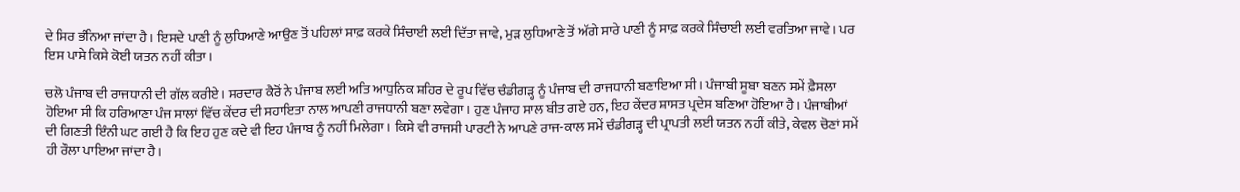ਦੇ ਸਿਰ ਭੰਨਿਆ ਜਾਂਦਾ ਹੈ। ਇਸਦੇ ਪਾਣੀ ਨੂੰ ਲੁਧਿਆਣੇ ਆਉਣ ਤੋਂ ਪਹਿਲਾਂ ਸਾਫ਼ ਕਰਕੇ ਸਿੰਚਾਈ ਲਈ ਦਿੱਤਾ ਜਾਵੇ, ਮੁੜ ਲੁਧਿਆਣੇ ਤੋਂ ਅੱਗੇ ਸਾਰੇ ਪਾਣੀ ਨੂੰ ਸਾਫ਼ ਕਰਕੇ ਸਿੰਚਾਈ ਲਈ ਵਰਤਿਆ ਜਾਵੇ। ਪਰ ਇਸ ਪਾਸੇ ਕਿਸੇ ਕੋਈ ਯਤਨ ਨਹੀਂ ਕੀਤਾ।

ਚਲੋ ਪੰਜਾਬ ਦੀ ਰਾਜਧਾਨੀ ਦੀ ਗੱਲ ਕਰੀਏ। ਸਰਦਾਰ ਕੈਰੋਂ ਨੇ ਪੰਜਾਬ ਲਈ ਅਤਿ ਆਧੁਨਿਕ ਸ਼ਹਿਰ ਦੇ ਰੂਪ ਵਿੱਚ ਚੰਡੀਗੜ੍ਹ ਨੂੰ ਪੰਜਾਬ ਦੀ ਰਾਜਧਾਨੀ ਬਣਾਇਆ ਸੀ। ਪੰਜਾਬੀ ਸੂਬਾ ਬਣਨ ਸਮੇਂ ਫ਼ੈਸਲਾ ਹੋਇਆ ਸੀ ਕਿ ਹਰਿਆਣਾ ਪੰਜ ਸਾਲਾਂ ਵਿੱਚ ਕੇਂਦਰ ਦੀ ਸਹਾਇਤਾ ਨਾਲ ਆਪਣੀ ਰਾਜਧਾਨੀ ਬਣਾ ਲਵੇਗਾ। ਹੁਣ ਪੰਜਾਹ ਸਾਲ ਬੀਤ ਗਏ ਹਨ, ਇਹ ਕੇਂਦਰ ਸ਼ਾਸਤ ਪ੍ਰਦੇਸ ਬਣਿਆ ਹੋਇਆ ਹੈ। ਪੰਜਾਬੀਆਂ ਦੀ ਗਿਣਤੀ ਇੰਨੀ ਘਟ ਗਈ ਹੈ ਕਿ ਇਹ ਹੁਣ ਕਦੇ ਵੀ ਇਹ ਪੰਜਾਬ ਨੂੰ ਨਹੀਂ ਮਿਲੇਗਾ। ਕਿਸੇ ਵੀ ਰਾਜਸੀ ਪਾਰਟੀ ਨੇ ਆਪਣੇ ਰਾਜ-ਕਾਲ ਸਮੇਂ ਚੰਡੀਗੜ੍ਹ ਦੀ ਪ੍ਰਾਪਤੀ ਲਈ ਯਤਨ ਨਹੀਂ ਕੀਤੇ, ਕੇਵਲ ਚੋਣਾਂ ਸਮੇਂ ਹੀ ਰੌਲਾ ਪਾਇਆ ਜਾਂਦਾ ਹੈ।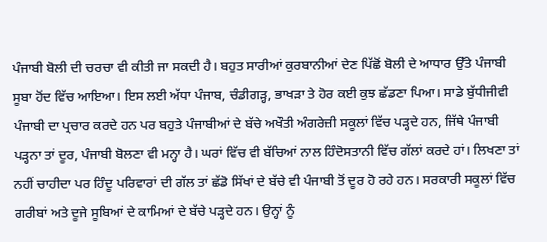ਪੰਜਾਬੀ ਬੋਲੀ ਦੀ ਚਰਚਾ ਵੀ ਕੀਤੀ ਜਾ ਸਕਦੀ ਹੈ। ਬਹੁਤ ਸਾਰੀਆਂ ਕੁਰਬਾਨੀਆਂ ਦੇਣ ਪਿੱਛੋਂ ਬੋਲੀ ਦੇ ਆਧਾਰ ਉੱਤੇ ਪੰਜਾਬੀ ਸੂਬਾ ਹੋਂਦ ਵਿੱਚ ਆਇਆ। ਇਸ ਲਈ ਅੱਧਾ ਪੰਜਾਬ, ਚੰਡੀਗੜ੍ਹ, ਭਾਖੜਾ ਤੇ ਹੋਰ ਕਈ ਕੁਝ ਛੱਡਣਾ ਪਿਆ। ਸਾਡੇ ਬੁੱਧੀਜੀਵੀ ਪੰਜਾਬੀ ਦਾ ਪ੍ਰਚਾਰ ਕਰਦੇ ਹਨ ਪਰ ਬਹੁਤੇ ਪੰਜਾਬੀਆਂ ਦੇ ਬੱਚੇ ਅਖੌਤੀ ਅੰਗਰੇਜ਼ੀ ਸਕੂਲਾਂ ਵਿੱਚ ਪੜ੍ਹਦੇ ਹਨ, ਜਿੱਥੇ ਪੰਜਾਬੀ ਪੜ੍ਹਨਾ ਤਾਂ ਦੂਰ, ਪੰਜਾਬੀ ਬੋਲਣਾ ਵੀ ਮਨ੍ਹਾ ਹੈ। ਘਰਾਂ ਵਿੱਚ ਵੀ ਬੱਚਿਆਂ ਨਾਲ ਹਿੰਦੋਸਤਾਨੀ ਵਿੱਚ ਗੱਲਾਂ ਕਰਦੇ ਹਾਂ। ਲਿਖਣਾ ਤਾਂ ਨਹੀਂ ਚਾਹੀਦਾ ਪਰ ਹਿੰਦੂ ਪਰਿਵਾਰਾਂ ਦੀ ਗੱਲ ਤਾਂ ਛੱਡੋ ਸਿੱਖਾਂ ਦੇ ਬੱਚੇ ਵੀ ਪੰਜਾਬੀ ਤੋਂ ਦੂਰ ਹੋ ਰਹੇ ਹਨ। ਸਰਕਾਰੀ ਸਕੂਲਾਂ ਵਿੱਚ ਗਰੀਬਾਂ ਅਤੇ ਦੂਜੇ ਸੂਬਿਆਂ ਦੇ ਕਾਮਿਆਂ ਦੇ ਬੱਚੇ ਪੜ੍ਹਦੇ ਹਨ। ਉਨ੍ਹਾਂ ਨੂੰ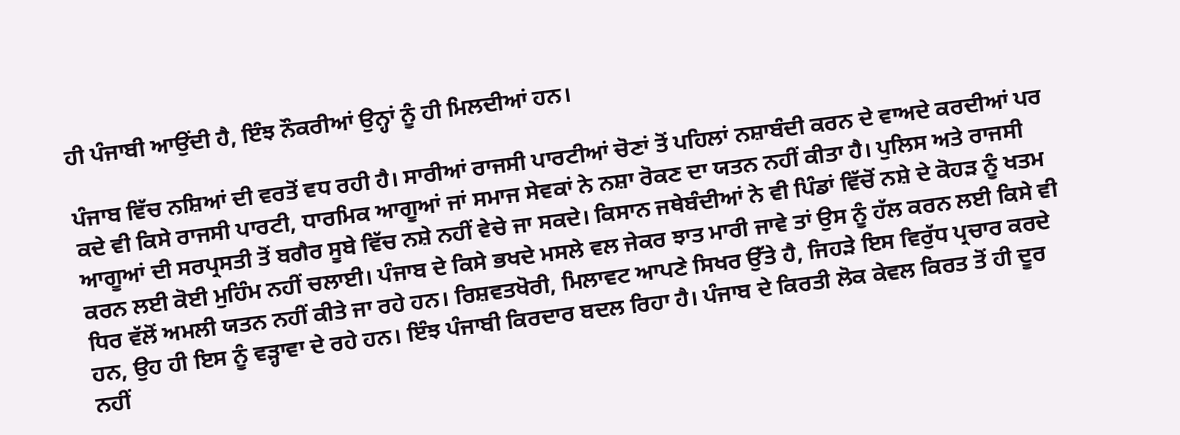ਹੀ ਪੰਜਾਬੀ ਆਉਂਦੀ ਹੈ, ਇੰਝ ਨੌਕਰੀਆਂ ਉਨ੍ਹਾਂ ਨੂੰ ਹੀ ਮਿਲਦੀਆਂ ਹਨ।

ਪੰਜਾਬ ਵਿੱਚ ਨਸ਼ਿਆਂ ਦੀ ਵਰਤੋਂ ਵਧ ਰਹੀ ਹੈ। ਸਾਰੀਆਂ ਰਾਜਸੀ ਪਾਰਟੀਆਂ ਚੋਣਾਂ ਤੋਂ ਪਹਿਲਾਂ ਨਸ਼ਾਬੰਦੀ ਕਰਨ ਦੇ ਵਾਅਦੇ ਕਰਦੀਆਂ ਪਰ ਕਦੇ ਵੀ ਕਿਸੇ ਰਾਜਸੀ ਪਾਰਟੀ, ਧਾਰਮਿਕ ਆਗੂਆਂ ਜਾਂ ਸਮਾਜ ਸੇਵਕਾਂ ਨੇ ਨਸ਼ਾ ਰੋਕਣ ਦਾ ਯਤਨ ਨਹੀਂ ਕੀਤਾ ਹੈ। ਪੁਲਿਸ ਅਤੇ ਰਾਜਸੀ ਆਗੂਆਂ ਦੀ ਸਰਪ੍ਰਸਤੀ ਤੋਂ ਬਗੈਰ ਸੂਬੇ ਵਿੱਚ ਨਸ਼ੇ ਨਹੀਂ ਵੇਚੇ ਜਾ ਸਕਦੇ। ਕਿਸਾਨ ਜਥੇਬੰਦੀਆਂ ਨੇ ਵੀ ਪਿੰਡਾਂ ਵਿੱਚੋਂ ਨਸ਼ੇ ਦੇ ਕੋਹੜ ਨੂੰ ਖਤਮ ਕਰਨ ਲਈ ਕੋਈ ਮੁਹਿੰਮ ਨਹੀਂ ਚਲਾਈ। ਪੰਜਾਬ ਦੇ ਕਿਸੇ ਭਖਦੇ ਮਸਲੇ ਵਲ ਜੇਕਰ ਝਾਤ ਮਾਰੀ ਜਾਵੇ ਤਾਂ ਉਸ ਨੂੰ ਹੱਲ ਕਰਨ ਲਈ ਕਿਸੇ ਵੀ ਧਿਰ ਵੱਲੋਂ ਅਮਲੀ ਯਤਨ ਨਹੀਂ ਕੀਤੇ ਜਾ ਰਹੇ ਹਨ। ਰਿਸ਼ਵਤਖੋਰੀ, ਮਿਲਾਵਟ ਆਪਣੇ ਸਿਖਰ ਉੱਤੇ ਹੈ, ਜਿਹੜੇ ਇਸ ਵਿਰੁੱਧ ਪ੍ਰਚਾਰ ਕਰਦੇ ਹਨ, ਉਹ ਹੀ ਇਸ ਨੂੰ ਵੜ੍ਹਾਵਾ ਦੇ ਰਹੇ ਹਨ। ਇੰਝ ਪੰਜਾਬੀ ਕਿਰਦਾਰ ਬਦਲ ਰਿਹਾ ਹੈ। ਪੰਜਾਬ ਦੇ ਕਿਰਤੀ ਲੋਕ ਕੇਵਲ ਕਿਰਤ ਤੋਂ ਹੀ ਦੂਰ ਨਹੀਂ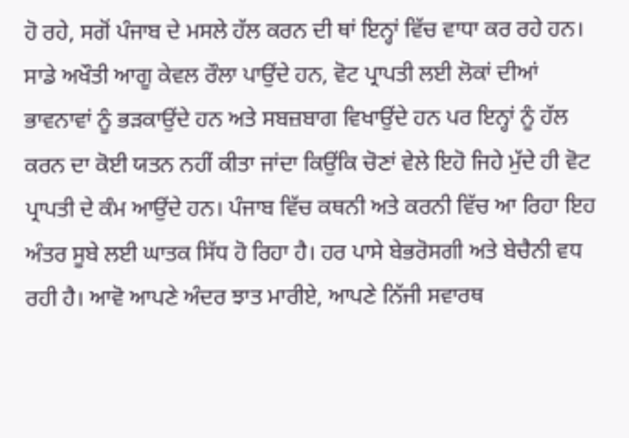ਹੋ ਰਹੇ, ਸਗੋਂ ਪੰਜਾਬ ਦੇ ਮਸਲੇ ਹੱਲ ਕਰਨ ਦੀ ਥਾਂ ਇਨ੍ਹਾਂ ਵਿੱਚ ਵਾਧਾ ਕਰ ਰਹੇ ਹਨ। ਸਾਡੇ ਅਖੌਤੀ ਆਗੂ ਕੇਵਲ ਰੌਲਾ ਪਾਉਂਦੇ ਹਨ, ਵੋਟ ਪ੍ਰਾਪਤੀ ਲਈ ਲੋਕਾਂ ਦੀਆਂ ਭਾਵਨਾਵਾਂ ਨੂੰ ਭੜਕਾਉਂਦੇ ਹਨ ਅਤੇ ਸਬਜ਼ਬਾਗ ਵਿਖਾਉਂਦੇ ਹਨ ਪਰ ਇਨ੍ਹਾਂ ਨੂੰ ਹੱਲ ਕਰਨ ਦਾ ਕੋਈ ਯਤਨ ਨਹੀਂ ਕੀਤਾ ਜਾਂਦਾ ਕਿਉਂਕਿ ਚੋਣਾਂ ਵੇਲੇ ਇਹੋ ਜਿਹੇ ਮੁੱਦੇ ਹੀ ਵੋਟ ਪ੍ਰਾਪਤੀ ਦੇ ਕੰਮ ਆਉਂਦੇ ਹਨ। ਪੰਜਾਬ ਵਿੱਚ ਕਥਨੀ ਅਤੇ ਕਰਨੀ ਵਿੱਚ ਆ ਰਿਹਾ ਇਹ ਅੰਤਰ ਸੂਬੇ ਲਈ ਘਾਤਕ ਸਿੱਧ ਹੋ ਰਿਹਾ ਹੈ। ਹਰ ਪਾਸੇ ਬੇਭਰੋਸਗੀ ਅਤੇ ਬੇਚੈਨੀ ਵਧ ਰਹੀ ਹੈ। ਆਵੋ ਆਪਣੇ ਅੰਦਰ ਝਾਤ ਮਾਰੀਏ, ਆਪਣੇ ਨਿੱਜੀ ਸਵਾਰਥ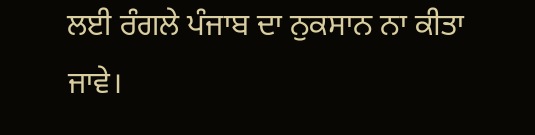ਲਈ ਰੰਗਲੇ ਪੰਜਾਬ ਦਾ ਨੁਕਸਾਨ ਨਾ ਕੀਤਾ ਜਾਵੇ।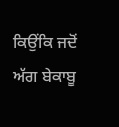ਕਿਉਂਕਿ ਜਦੋਂ ਅੱਗ ਬੇਕਾਬੂ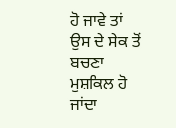ਹੋ ਜਾਵੇ ਤਾਂ ਉਸ ਦੇ ਸੇਕ ਤੋਂ ਬਚਣਾ ਮੁਸ਼ਕਿਲ ਹੋ ਜਾਂਦਾ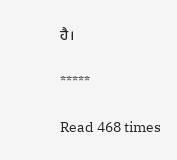ਹੈ।

*****

Read 468 times